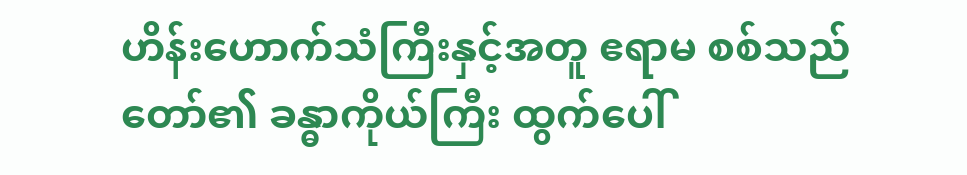ဟိန်းဟောက်သံကြီးနှင့်အတူ ဧရာမ စစ်သည်တော်၏ ခန္ဓာကိုယ်ကြီး ထွက်ပေါ်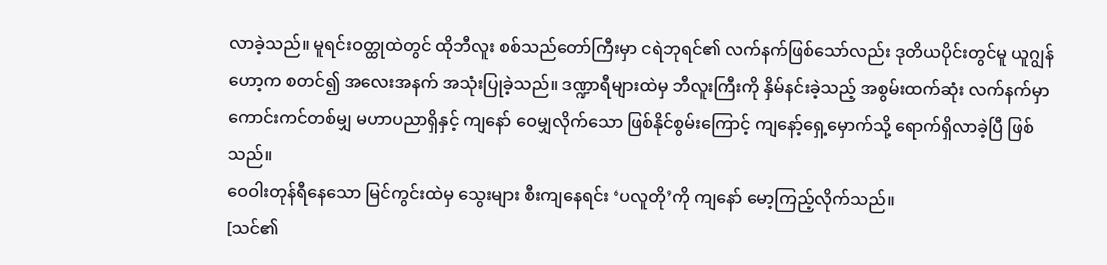လာခဲ့သည်။ မူရင်းဝတ္ထုထဲတွင် ထိုဘီလူး စစ်သည်တော်ကြီးမှာ ငရဲဘုရင်၏ လက်နက်ဖြစ်သော်လည်း ဒုတိယပိုင်းတွင်မူ ယူဂျွန်ဟော့က စတင်၍ အလေးအနက် အသုံးပြုခဲ့သည်။ ဒဏ္ဍာရီများထဲမှ ဘီလူးကြီးကို နှိမ်နင်းခဲ့သည့် အစွမ်းထက်ဆုံး လက်နက်မှာ ကောင်းကင်တစ်မျှ မဟာပညာရှိနှင့် ကျနော် ဝေမျှလိုက်သော ဖြစ်နိုင်စွမ်းကြောင့် ကျနော့်ရှေ့မှောက်သို့ ရောက်ရှိလာခဲ့ပြီ ဖြစ်သည်။
ဝေဝါးတုန်ရီနေသော မြင်ကွင်းထဲမှ သွေးများ စီးကျနေရင်း ‘ပလူတို’ကို ကျနော် မော့ကြည့်လိုက်သည်။
[သင်၏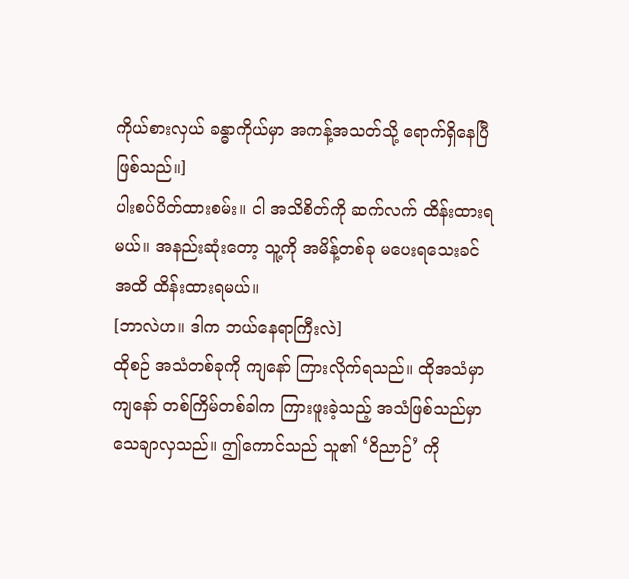ကိုယ်စားလှယ် ခန္ဓာကိုယ်မှာ အကန့်အသတ်သို့ ရောက်ရှိနေပြီ ဖြစ်သည်။]
ပါးစပ်ပိတ်ထားစမ်း။ ငါ အသိစိတ်ကို ဆက်လက် ထိန်းထားရမယ်။ အနည်းဆုံးတော့ သူ့ကို အမိန့်တစ်ခု မပေးရသေးခင်အထိ ထိန်းထားရမယ်။
[ဘာလဲဟ။ ဒါက ဘယ်နေရာကြီးလဲ]
ထိုစဉ် အသံတစ်ခုကို ကျနော် ကြားလိုက်ရသည်။ ထိုအသံမှာ ကျနော် တစ်ကြိမ်တစ်ခါက ကြားဖူးခဲ့သည့် အသံဖြစ်သည်မှာ သေချာလှသည်။ ဤကောင်သည် သူ၏ ‘ဝိညာဉ်’ ကို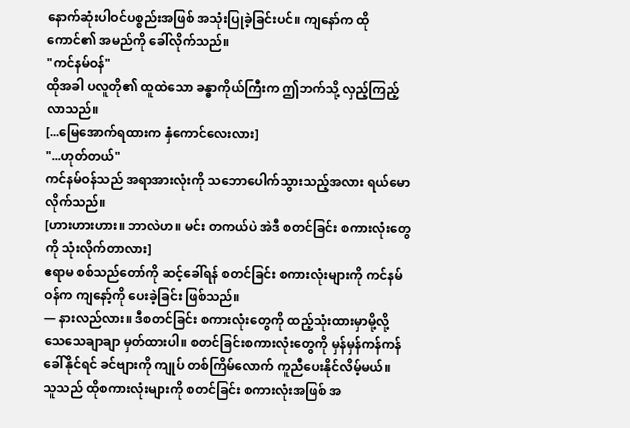နောက်ဆုံးပါဝင်ပစ္စည်းအဖြစ် အသုံးပြုခဲ့ခြင်းပင်။ ကျနော်က ထိုကောင်၏ အမည်ကို ခေါ်လိုက်သည်။
"ကင်နမ်ဝန်"
ထိုအခါ ပလူတို၏ ထူထဲသော ခန္ဓာကိုယ်ကြီးက ဤဘက်သို့ လှည့်ကြည့်လာသည်။
[...မြေအောက်ရထားက နှံကောင်လေးလား]
"...ဟုတ်တယ်"
ကင်နမ်ဝန်သည် အရာအားလုံးကို သဘောပေါက်သွားသည့်အလား ရယ်မောလိုက်သည်။
[ဟားဟားဟား။ ဘာလဲဟ။ မင်း တကယ်ပဲ အဲဒီ စတင်ခြင်း စကားလုံးတွေကို သုံးလိုက်တာလား]
ဧရာမ စစ်သည်တော်ကို ဆင့်ခေါ်ရန် စတင်ခြင်း စကားလုံးများကို ကင်နမ်ဝန်က ကျနော့်ကို ပေးခဲ့ခြင်း ဖြစ်သည်။
— နားလည်လား။ ဒီစတင်ခြင်း စကားလုံးတွေကို ထည့်သုံးထားမှာမို့လို့ သေသေချာချာ မှတ်ထားပါ။ စတင်ခြင်းစကားလုံးတွေကို မှန်မှန်ကန်ကန် ခေါ်နိုင်ရင် ခင်ဗျားကို ကျုပ် တစ်ကြိမ်လောက် ကူညီပေးနိုင်လိမ့်မယ်။
သူသည် ထိုစကားလုံးများကို စတင်ခြင်း စကားလုံးအဖြစ် အ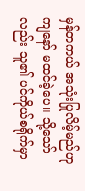မှန်တကယ် အသုံးပြုလိမ့်မည်ဟု ကျနော် မထင်ခဲ့ပေ။ သို့သော်လည်း သူ၏ ပင်ကိုယ်စရိုက်မှာ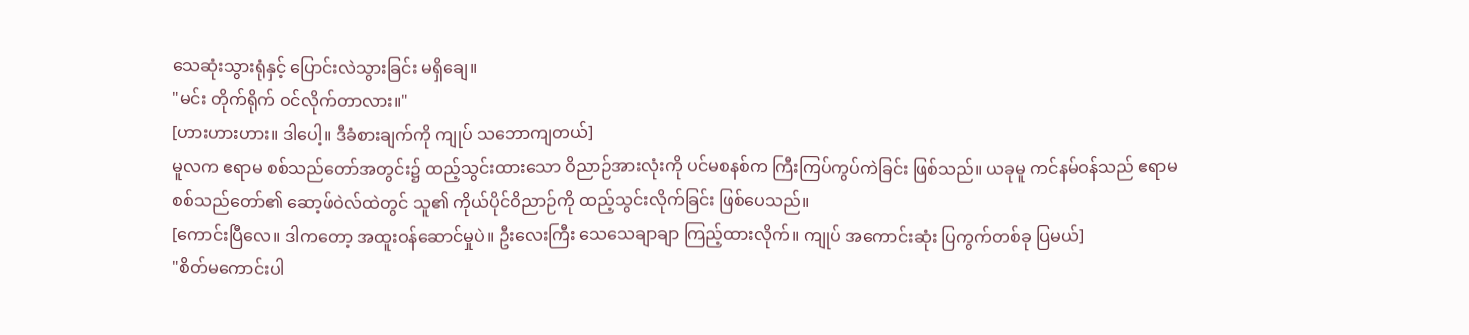သေဆုံးသွားရုံနှင့် ပြောင်းလဲသွားခြင်း မရှိချေ။
"မင်း တိုက်ရိုက် ဝင်လိုက်တာလား။"
[ဟားဟားဟား။ ဒါပေါ့။ ဒီခံစားချက်ကို ကျုပ် သဘောကျတယ်]
မူလက ဧရာမ စစ်သည်တော်အတွင်း၌ ထည့်သွင်းထားသော ဝိညာဉ်အားလုံးကို ပင်မစနစ်က ကြီးကြပ်ကွပ်ကဲခြင်း ဖြစ်သည်။ ယခုမူ ကင်နမ်ဝန်သည် ဧရာမ စစ်သည်တော်၏ ဆော့ဖ်ဝဲလ်ထဲတွင် သူ၏ ကိုယ်ပိုင်ဝိညာဉ်ကို ထည့်သွင်းလိုက်ခြင်း ဖြစ်ပေသည်။
[ကောင်းပြီလေ။ ဒါကတော့ အထူးဝန်ဆောင်မှုပဲ။ ဦးလေးကြီး သေသေချာချာ ကြည့်ထားလိုက်။ ကျုပ် အကောင်းဆုံး ပြကွက်တစ်ခု ပြမယ်]
"စိတ်မကောင်းပါ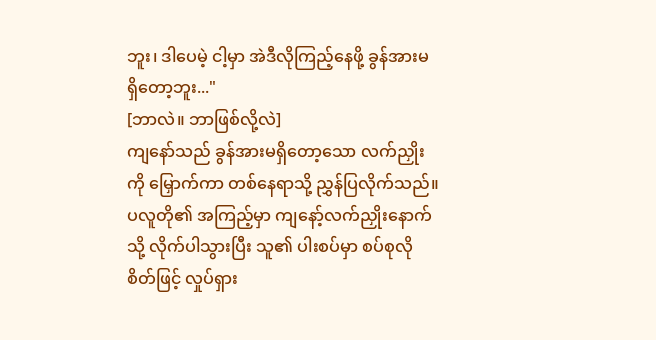ဘူး၊ ဒါပေမဲ့ ငါ့မှာ အဲဒီလိုကြည့်နေဖို့ ခွန်အားမရှိတော့ဘူး..."
[ဘာလဲ။ ဘာဖြစ်လို့လဲ]
ကျနော်သည် ခွန်အားမရှိတော့သော လက်ညှိုးကို မြှောက်ကာ တစ်နေရာသို့ ညွှန်ပြလိုက်သည်။ ပလူတို၏ အကြည့်မှာ ကျနော့်လက်ညှိုးနောက်သို့ လိုက်ပါသွားပြီး သူ၏ ပါးစပ်မှာ စပ်စုလိုစိတ်ဖြင့် လှုပ်ရှား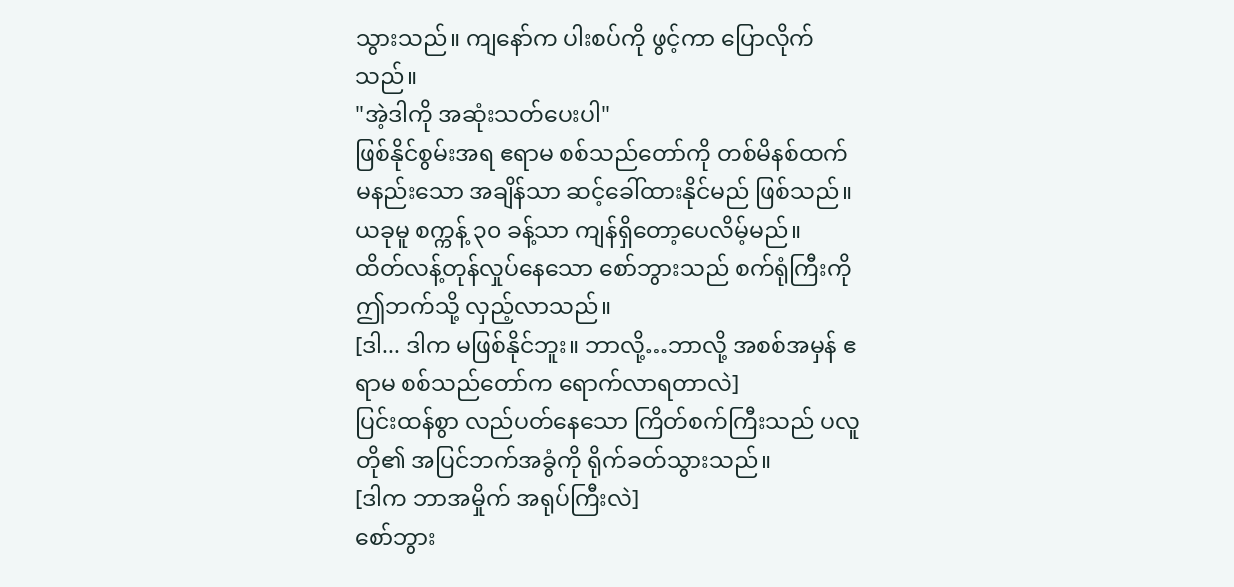သွားသည်။ ကျနော်က ပါးစပ်ကို ဖွင့်ကာ ပြောလိုက်သည်။
"အဲ့ဒါကို အဆုံးသတ်ပေးပါ"
ဖြစ်နိုင်စွမ်းအရ ဧရာမ စစ်သည်တော်ကို တစ်မိနစ်ထက်မနည်းသော အချိန်သာ ဆင့်ခေါ်ထားနိုင်မည် ဖြစ်သည်။ ယခုမူ စက္ကန့် ၃၀ ခန့်သာ ကျန်ရှိတော့ပေလိမ့်မည်။
ထိတ်လန့်တုန်လှုပ်နေသော စော်ဘွားသည် စက်ရုံကြီးကို ဤဘက်သို့ လှည့်လာသည်။
[ဒါ... ဒါက မဖြစ်နိုင်ဘူး။ ဘာလို့…ဘာလို့ အစစ်အမှန် ဧရာမ စစ်သည်တော်က ရောက်လာရတာလဲ]
ပြင်းထန်စွာ လည်ပတ်နေသော ကြိတ်စက်ကြီးသည် ပလူတို၏ အပြင်ဘက်အခွံကို ရိုက်ခတ်သွားသည်။
[ဒါက ဘာအမှိုက် အရုပ်ကြီးလဲ]
စော်ဘွား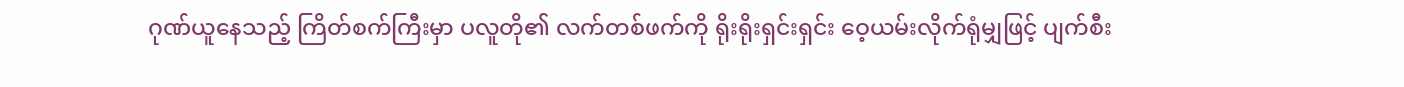ဂုဏ်ယူနေသည့် ကြိတ်စက်ကြီးမှာ ပလူတို၏ လက်တစ်ဖက်ကို ရိုးရိုးရှင်းရှင်း ဝေ့ယမ်းလိုက်ရုံမျှဖြင့် ပျက်စီး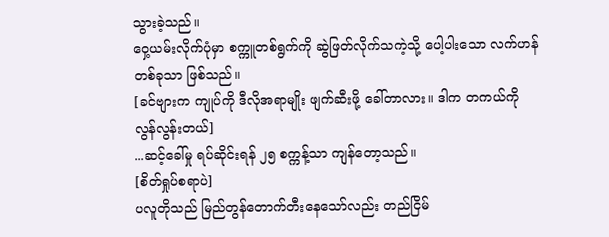သွားခဲ့သည်။
ဝှေ့ယမ်းလိုက်ပုံမှာ စက္ကူတစ်ရွက်ကို ဆွဲဖြတ်လိုက်သကဲ့သို့ ပေါ့ပါးသော လက်ဟန်တစ်ခုသာ ဖြစ်သည်။
[ခင်ဗျားက ကျုပ်ကို ဒီလိုအရာမျိုး ဖျက်ဆီးဖို့ ခေါ်တာလား။ ဒါက တကယ်ကို လွန်လွန်းတယ်]
...ဆင့်ခေါ်မှု ရပ်ဆိုင်းရန် ၂၅ စက္ကန့်သာ ကျန်တော့သည်။
[စိတ်ရှုပ်စရာပဲ]
ပလူတိုသည် မြည်တွန်တောက်တီးနေသော်လည်း တည်ငြိမ်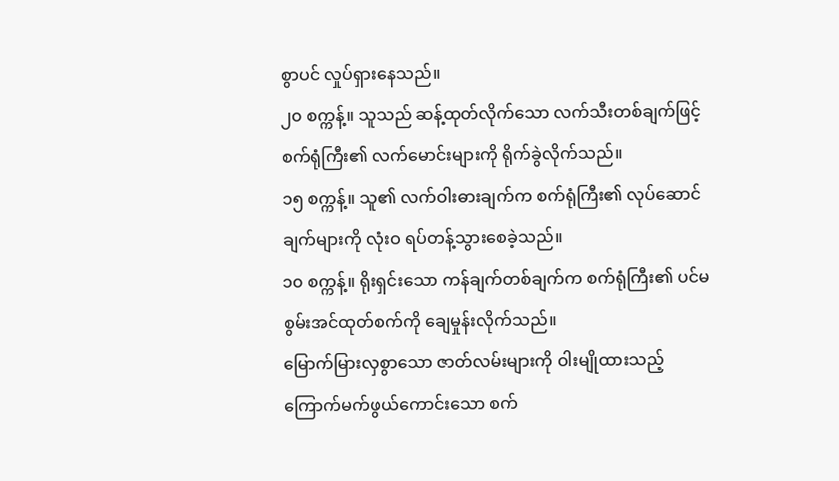စွာပင် လှုပ်ရှားနေသည်။
၂၀ စက္ကန့်။ သူသည် ဆန့်ထုတ်လိုက်သော လက်သီးတစ်ချက်ဖြင့် စက်ရုံကြီး၏ လက်မောင်းများကို ရိုက်ခွဲလိုက်သည်။
၁၅ စက္ကန့်။ သူ၏ လက်ဝါးဓားချက်က စက်ရုံကြီး၏ လုပ်ဆောင်ချက်များကို လုံးဝ ရပ်တန့်သွားစေခဲ့သည်။
၁၀ စက္ကန့်။ ရိုးရှင်းသော ကန်ချက်တစ်ချက်က စက်ရုံကြီး၏ ပင်မစွမ်းအင်ထုတ်စက်ကို ချေမှုန်းလိုက်သည်။
မြောက်မြားလှစွာသော ဇာတ်လမ်းများကို ဝါးမျိုထားသည့် ကြောက်မက်ဖွယ်ကောင်းသော စက်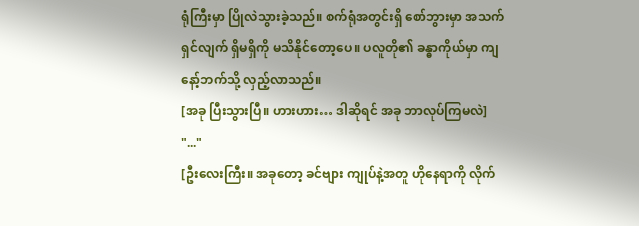ရုံကြီးမှာ ပြိုလဲသွားခဲ့သည်။ စက်ရုံအတွင်းရှိ စော်ဘွားမှာ အသက်ရှင်လျက် ရှိမရှိကို မသိနိုင်တော့ပေ။ ပလူတို၏ ခန္ဓာကိုယ်မှာ ကျနော့်ဘက်သို့ လှည့်လာသည်။
[အခု ပြီးသွားပြီ။ ဟားဟား… ဒါဆိုရင် အခု ဘာလုပ်ကြမလဲ]
"..."
[ဦးလေးကြီး။ အခုတော့ ခင်ဗျား ကျုပ်နဲ့အတူ ဟိုနေရာကို လိုက်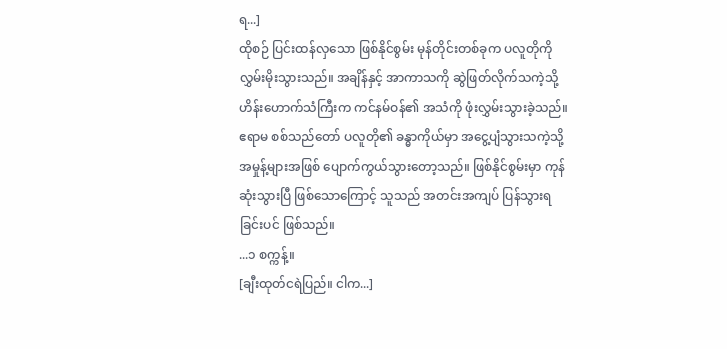ရ...]
ထိုစဉ် ပြင်းထန်လှသော ဖြစ်နိုင်စွမ်း မုန်တိုင်းတစ်ခုက ပလူတိုကို လွှမ်းမိုးသွားသည်။ အချိန်နှင့် အာကာသကို ဆွဲဖြတ်လိုက်သကဲ့သို့ ဟိန်းဟောက်သံကြီးက ကင်နမ်ဝန်၏ အသံကို ဖုံးလွှမ်းသွားခဲ့သည်။ ဧရာမ စစ်သည်တော် ပလူတို၏ ခန္ဓာကိုယ်မှာ အငွေ့ပျံသွားသကဲ့သို့ အမှုန့်များအဖြစ် ပျောက်ကွယ်သွားတော့သည်။ ဖြစ်နိုင်စွမ်းမှာ ကုန်ဆုံးသွားပြီ ဖြစ်သောကြောင့် သူသည် အတင်းအကျပ် ပြန်သွားရခြင်းပင် ဖြစ်သည်။
...၁ စက္ကန့်။
[ချီးထုတ်ငရဲပြည်။ ငါက...]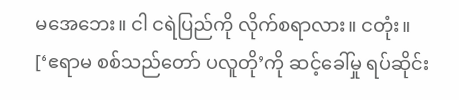မအေဘေး။ ငါ ငရဲပြည်ကို လိုက်စရာလား။ ငတုံး။
[‘ဧရာမ စစ်သည်တော် ပလူတို’ကို ဆင့်ခေါ်မှု ရပ်ဆိုင်း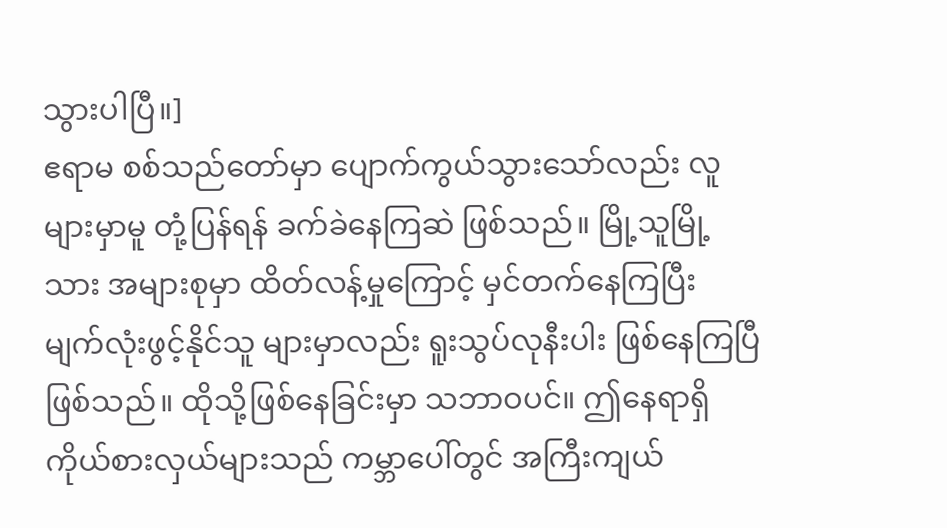သွားပါပြီ။]
ဧရာမ စစ်သည်တော်မှာ ပျောက်ကွယ်သွားသော်လည်း လူများမှာမူ တုံ့ပြန်ရန် ခက်ခဲနေကြဆဲ ဖြစ်သည်။ မြို့သူမြို့သား အများစုမှာ ထိတ်လန့်မှုကြောင့် မှင်တက်နေကြပြီး မျက်လုံးဖွင့်နိုင်သူ များမှာလည်း ရူးသွပ်လုနီးပါး ဖြစ်နေကြပြီ ဖြစ်သည်။ ထိုသို့ဖြစ်နေခြင်းမှာ သဘာဝပင်။ ဤနေရာရှိ ကိုယ်စားလှယ်များသည် ကမ္ဘာပေါ်တွင် အကြီးကျယ်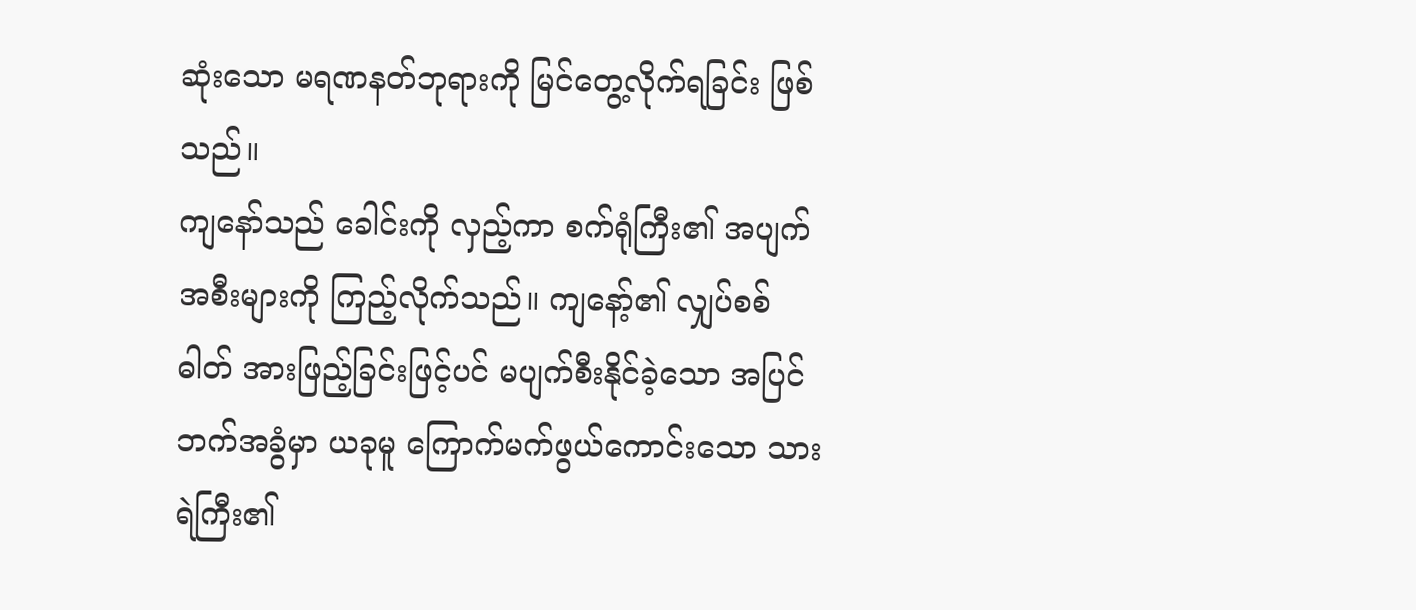ဆုံးသော မရဏနတ်ဘုရားကို မြင်တွေ့လိုက်ရခြင်း ဖြစ်သည်။
ကျနော်သည် ခေါင်းကို လှည့်ကာ စက်ရုံကြီး၏ အပျက်အစီးများကို ကြည့်လိုက်သည်။ ကျနော့်၏ လျှပ်စစ်ဓါတ် အားဖြည့်ခြင်းဖြင့်ပင် မပျက်စီးနိုင်ခဲ့သော အပြင်ဘက်အခွံမှာ ယခုမူ ကြောက်မက်ဖွယ်ကောင်းသော သားရဲကြီး၏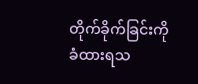တိုက်ခိုက်ခြင်းကို ခံထားရသ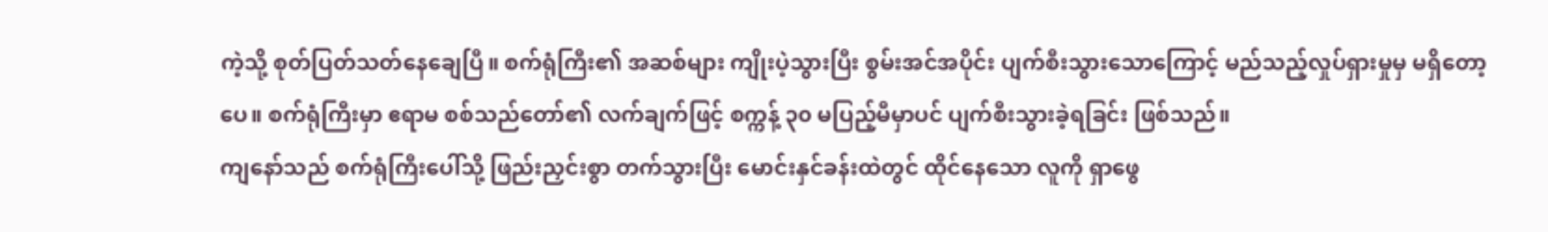ကဲ့သို့ စုတ်ပြတ်သတ်နေချေပြီ။ စက်ရုံကြီး၏ အဆစ်များ ကျိုးပဲ့သွားပြီး စွမ်းအင်အပိုင်း ပျက်စီးသွားသောကြောင့် မည်သည့်လှုပ်ရှားမှုမှ မရှိတော့ပေ။ စက်ရုံကြီးမှာ ဧရာမ စစ်သည်တော်၏ လက်ချက်ဖြင့် စက္ကန့် ၃၀ မပြည့်မီမှာပင် ပျက်စီးသွားခဲ့ရခြင်း ဖြစ်သည်။
ကျနော်သည် စက်ရုံကြီးပေါ်သို့ ဖြည်းညှင်းစွာ တက်သွားပြီး မောင်းနှင်ခန်းထဲတွင် ထိုင်နေသော လူကို ရှာဖွေ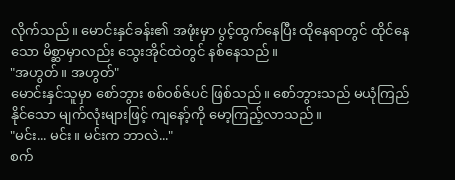လိုက်သည်။ မောင်းနှင်ခန်း၏ အဖုံးမှာ ပွင့်ထွက်နေပြီး ထိုနေရာတွင် ထိုင်နေသော မိစ္ဆာမှာလည်း သွေးအိုင်ထဲတွင် နစ်နေသည်။
"အဟွတ်။ အဟွတ်"
မောင်းနှင်သူမှာ စော်ဘွား စစ်ဝစ်ဇ်ပင် ဖြစ်သည်။ စော်ဘွားသည် မယုံကြည်နိုင်သော မျက်လုံးများဖြင့် ကျနော့်ကို မော့ကြည့်လာသည်။
"မင်း... မင်း။ မင်းက ဘာလဲ..."
စက်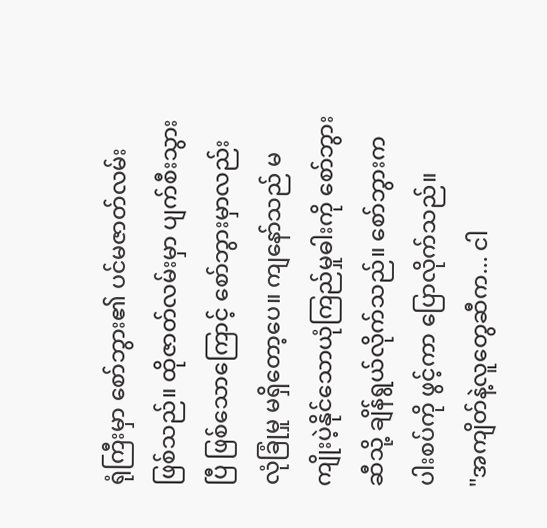ရုံကြီးမှာ စော်ဘွား၏ ပင်မဇာတ်လမ်း ဖြစ်သည်။ ထိုဇာတ်လမ်းမှာ ပျက်စီးသွားပြီ ဖြစ်သောကြောင့် စော်ဘွားမှာလည်း လုံခြုံမှု မရှိတော့ပေ။ ကျနော်သည် မကျိုးပဲ့နိုင်သောယုံကြည်မှုဓါးကို စော်ဘွားဆီသို့ ချိန်ရွယ်လိုက်သည်။ စော်ဘွားက ပါးစပ်ကို ဖွင့်ကာ ပြောလိုက်သည်။
"အကျိတ်နဲ့လူတွေဆီက... ငါ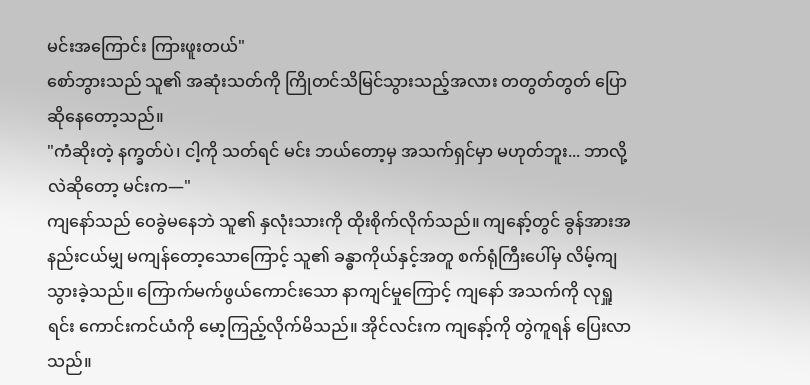မင်းအကြောင်း ကြားဖူးတယ်"
စော်ဘွားသည် သူ၏ အဆုံးသတ်ကို ကြိုတင်သိမြင်သွားသည့်အလား တတွတ်တွတ် ပြောဆိုနေတော့သည်။
"ကံဆိုးတဲ့ နက္ခတ်ပဲ၊ ငါ့ကို သတ်ရင် မင်း ဘယ်တော့မှ အသက်ရှင်မှာ မဟုတ်ဘူး... ဘာလို့လဲဆိုတော့ မင်းက―"
ကျနော်သည် ဝေခွဲမနေဘဲ သူ၏ နှလုံးသားကို ထိုးစိုက်လိုက်သည်။ ကျနော့်တွင် ခွန်အားအနည်းငယ်မျှ မကျန်တော့သောကြောင့် သူ၏ ခန္ဓာကိုယ်နှင့်အတူ စက်ရုံကြီးပေါ်မှ လိမ့်ကျသွားခဲ့သည်။ ကြောက်မက်ဖွယ်ကောင်းသော နာကျင်မှုကြောင့် ကျနော် အသက်ကို လုရှူရင်း ကောင်းကင်ယံကို မော့ကြည့်လိုက်မိသည်။ အိုင်လင်းက ကျနော့်ကို တွဲကူရန် ပြေးလာသည်။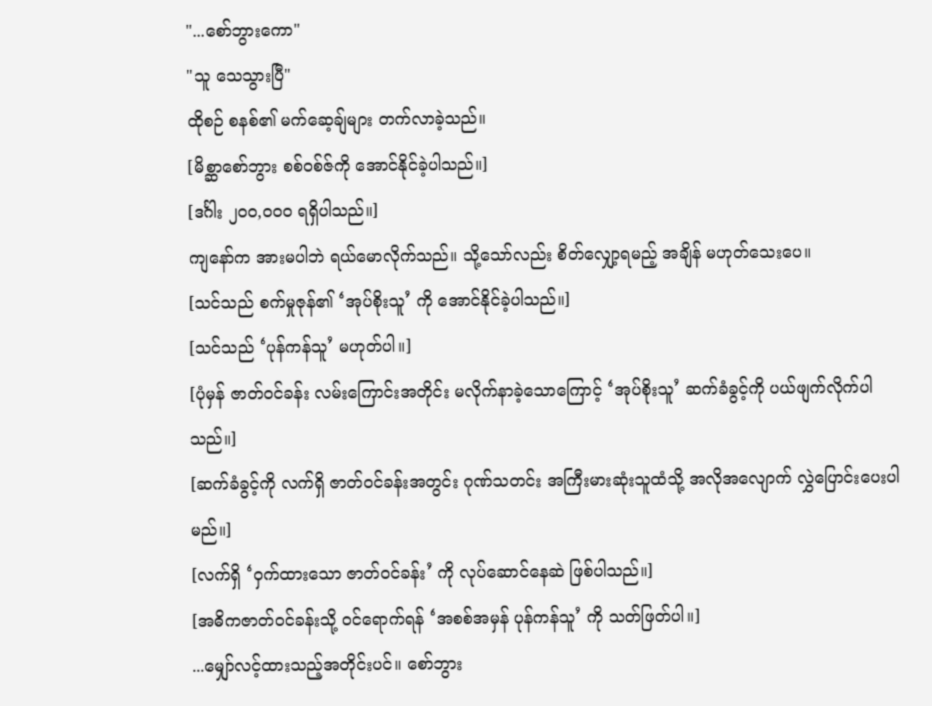"...စော်ဘွားကော"
"သူ သေသွားပြီ"
ထိုစဉ် စနစ်၏ မက်ဆေ့ချ်များ တက်လာခဲ့သည်။
[မိစ္ဆာစော်ဘွား စစ်ဝစ်ဇ်ကို အောင်နိုင်ခဲ့ပါသည်။]
[ဒင်္ဂါး ၂၀၀,၀၀၀ ရရှိပါသည်။]
ကျနော်က အားမပါဘဲ ရယ်မောလိုက်သည်။ သို့သော်လည်း စိတ်လျှော့ရမည့် အချိန် မဟုတ်သေးပေ။
[သင်သည် စက်မှုဇုန်၏ ‘အုပ်စိုးသူ’ ကို အောင်နိုင်ခဲ့ပါသည်။]
[သင်သည် ‘ပုန်ကန်သူ’ မဟုတ်ပါ။]
[ပုံမှန် ဇာတ်ဝင်ခန်း လမ်းကြောင်းအတိုင်း မလိုက်နာခဲ့သောကြောင့် ‘အုပ်စိုးသူ’ ဆက်ခံခွင့်ကို ပယ်ဖျက်လိုက်ပါသည်။]
[ဆက်ခံခွင့်ကို လက်ရှိ ဇာတ်ဝင်ခန်းအတွင်း ဂုဏ်သတင်း အကြီးမားဆုံးသူထံသို့ အလိုအလျောက် လွှဲပြောင်းပေးပါမည်။]
[လက်ရှိ ‘ဝှက်ထားသော ဇာတ်ဝင်ခန်း’ ကို လုပ်ဆောင်နေဆဲ ဖြစ်ပါသည်။]
[အဓိကဇာတ်ဝင်ခန်းသို့ ဝင်ရောက်ရန် ‘အစစ်အမှန် ပုန်ကန်သူ’ ကို သတ်ဖြတ်ပါ။]
...မျှော်လင့်ထားသည့်အတိုင်းပင်။ စော်ဘွား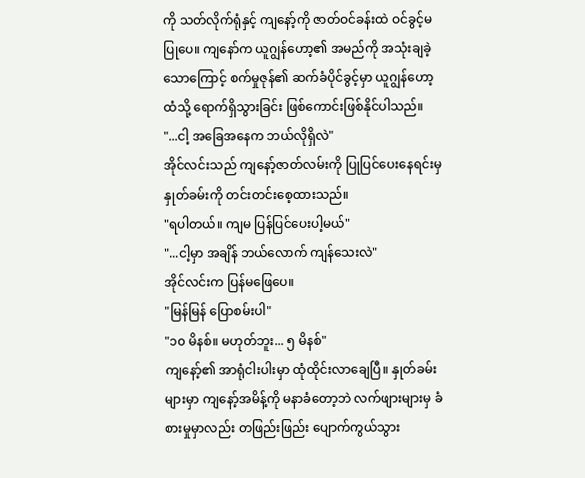ကို သတ်လိုက်ရုံနှင့် ကျနော့်ကို ဇာတ်ဝင်ခန်းထဲ ဝင်ခွင့်မပြုပေ။ ကျနော်က ယူဂျွန်ဟော့၏ အမည်ကို အသုံးချခဲ့သောကြောင့် စက်မှုဇုန်၏ ဆက်ခံပိုင်ခွင့်မှာ ယူဂျွန်ဟော့ထံသို့ ရောက်ရှိသွားခြင်း ဖြစ်ကောင်းဖြစ်နိုင်ပါသည်။
"...ငါ့ အခြေအနေက ဘယ်လိုရှိလဲ"
အိုင်လင်းသည် ကျနော့်ဇာတ်လမ်းကို ပြုပြင်ပေးနေရင်းမှ နှုတ်ခမ်းကို တင်းတင်းစေ့ထားသည်။
"ရပါတယ်။ ကျမ ပြန်ပြင်ပေးပါ့မယ်"
"...ငါ့မှာ အချိန် ဘယ်လောက် ကျန်သေးလဲ"
အိုင်လင်းက ပြန်မဖြေပေ။
"မြန်မြန် ပြောစမ်းပါ"
"၁၀ မိနစ်။ မဟုတ်ဘူး... ၅ မိနစ်"
ကျနော့်၏ အာရုံငါးပါးမှာ ထုံထိုင်းလာချေပြီ။ နှုတ်ခမ်းများမှာ ကျနော့်အမိန့်ကို မနာခံတော့ဘဲ လက်ဖျားများမှ ခံစားမှုမှာလည်း တဖြည်းဖြည်း ပျောက်ကွယ်သွား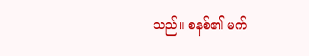သည်။ စနစ်၏ မက်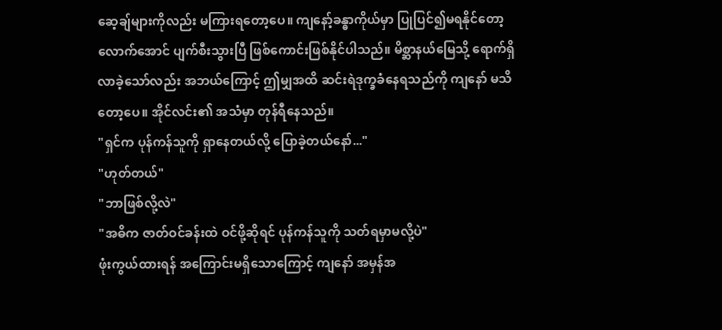ဆေ့ချ်များကိုလည်း မကြားရတော့ပေ။ ကျနော့်ခန္ဓာကိုယ်မှာ ပြုပြင်၍မရနိုင်တော့လောက်အောင် ပျက်စီးသွားပြီ ဖြစ်ကောင်းဖြစ်နိုင်ပါသည်။ မိစ္ဆာနယ်မြေသို့ ရောက်ရှိလာခဲ့သော်လည်း အဘယ်ကြောင့် ဤမျှအထိ ဆင်းရဲဒုက္ခခံနေရသည်ကို ကျနော် မသိတော့ပေ။ အိုင်လင်း၏ အသံမှာ တုန်ရီနေသည်။
"ရှင်က ပုန်ကန်သူကို ရှာနေတယ်လို့ ပြောခဲ့တယ်နော်..."
"ဟုတ်တယ်"
"ဘာဖြစ်လို့လဲ"
"အဓိက ဇာတ်ဝင်ခန်းထဲ ဝင်ဖို့ဆိုရင် ပုန်ကန်သူကို သတ်ရမှာမလို့ပဲ"
ဖုံးကွယ်ထားရန် အကြောင်းမရှိသောကြောင့် ကျနော် အမှန်အ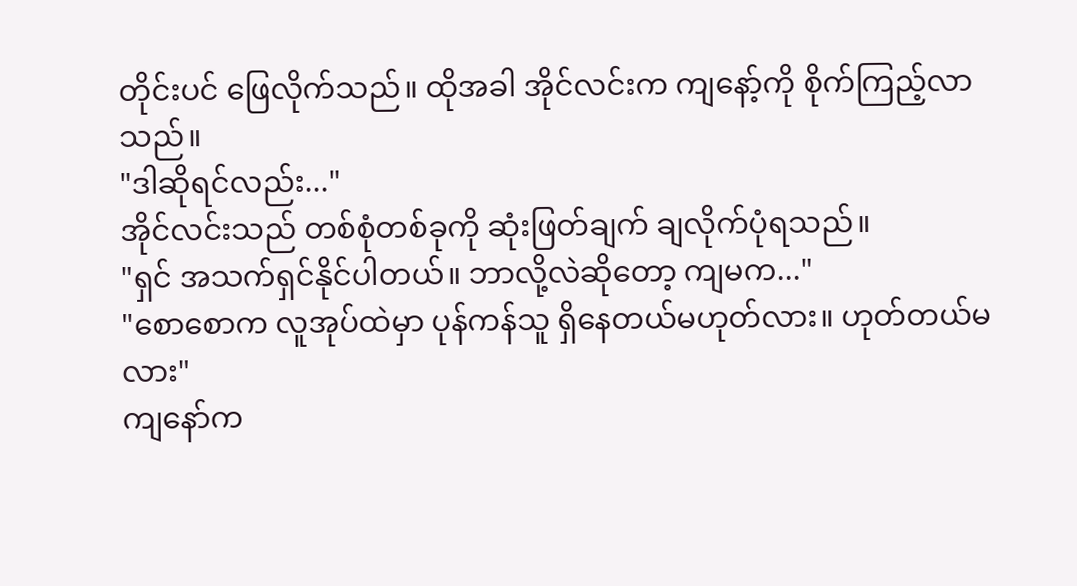တိုင်းပင် ဖြေလိုက်သည်။ ထိုအခါ အိုင်လင်းက ကျနော့်ကို စိုက်ကြည့်လာသည်။
"ဒါဆိုရင်လည်း..."
အိုင်လင်းသည် တစ်စုံတစ်ခုကို ဆုံးဖြတ်ချက် ချလိုက်ပုံရသည်။
"ရှင် အသက်ရှင်နိုင်ပါတယ်။ ဘာလို့လဲဆိုတော့ ကျမက..."
"စောစောက လူအုပ်ထဲမှာ ပုန်ကန်သူ ရှိနေတယ်မဟုတ်လား။ ဟုတ်တယ်မလား"
ကျနော်က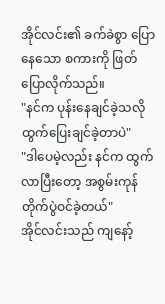အိုင်လင်း၏ ခက်ခဲစွာ ပြောနေသော စကားကို ဖြတ်ပြောလိုက်သည်။
"နင်က ပုန်းနေချင်ခဲ့သလို ထွက်ပြေးချင်ခဲ့တာပဲ"
"ဒါပေမဲ့လည်း နင်က ထွက်လာပြီးတော့ အစွမ်းကုန် တိုက်ပွဲဝင်ခဲ့တယ်"
အိုင်လင်းသည် ကျနော့်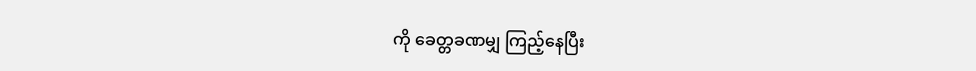ကို ခေတ္တခဏမျှ ကြည့်နေပြီး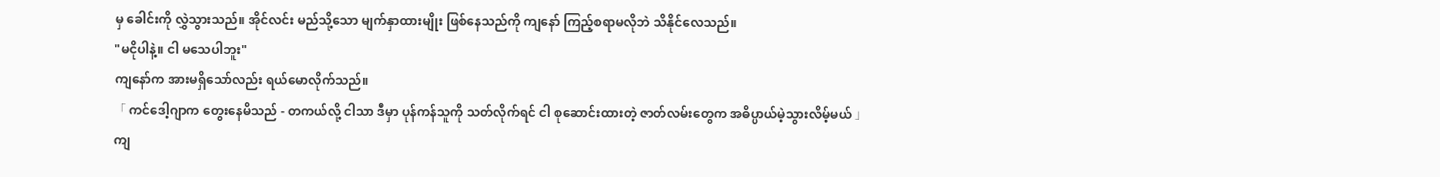မှ ခေါင်းကို လွှဲသွားသည်။ အိုင်လင်း မည်သို့သော မျက်နှာထားမျိုး ဖြစ်နေသည်ကို ကျနော် ကြည့်စရာမလိုဘဲ သိနိုင်လေသည်။
"မငိုပါနဲ့။ ငါ မသေပါဘူး"
ကျနော်က အားမရှိသော်လည်း ရယ်မောလိုက်သည်။
「 ကင်ဒေါ့ဂျာက တွေးနေမိသည် - တကယ်လို့ ငါသာ ဒီမှာ ပုန်ကန်သူကို သတ်လိုက်ရင် ငါ စုဆောင်းထားတဲ့ ဇာတ်လမ်းတွေက အဓိပ္ပာယ်မဲ့သွားလိမ့်မယ် 」
ကျ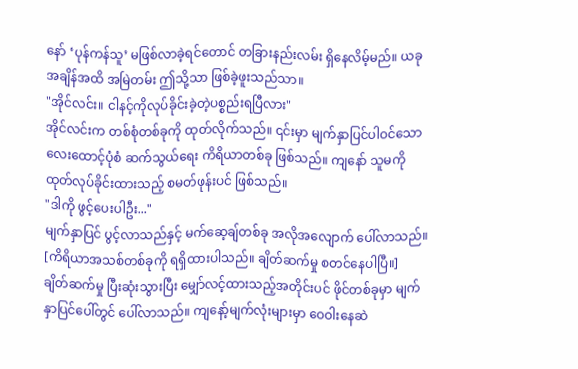နော် ‘ပုန်ကန်သူ’ မဖြစ်လာခဲ့ရင်တောင် တခြားနည်းလမ်း ရှိနေလိမ့်မည်။ ယခုအချိန်အထိ အမြဲတမ်း ဤသို့သာ ဖြစ်ခဲ့ဖူးသည်သာ။
"အိုင်လင်း။ ငါနင့်ကိုလုပ်ခိုင်းခဲ့တဲ့ပစ္စည်းရပြီလား"
အိုင်လင်းက တစ်စုံတစ်ခုကို ထုတ်လိုက်သည်။ ၎င်းမှာ မျက်နှာပြင်ပါဝင်သော လေးထောင့်ပုံစံ ဆက်သွယ်ရေး ကိရိယာတစ်ခု ဖြစ်သည်။ ကျနော် သူမကို ထုတ်လုပ်ခိုင်းထားသည့် စမတ်ဖုန်းပင် ဖြစ်သည်။
"ဒါကို ဖွင့်ပေးပါဦး..."
မျက်နှာပြင် ပွင့်လာသည်နှင့် မက်ဆေ့ချ်တစ်ခု အလိုအလျောက် ပေါ်လာသည်။
[ကိရိယာအသစ်တစ်ခုကို ရရှိထားပါသည်။ ချိတ်ဆက်မှု စတင်နေပါပြီ။]
ချိတ်ဆက်မှု ပြီးဆုံးသွားပြီး မျှော်လင့်ထားသည့်အတိုင်းပင် ဖိုင်တစ်ခုမှာ မျက်နှာပြင်ပေါ်တွင် ပေါ်လာသည်။ ကျနော့်မျက်လုံးများမှာ ဝေဝါးနေဆဲ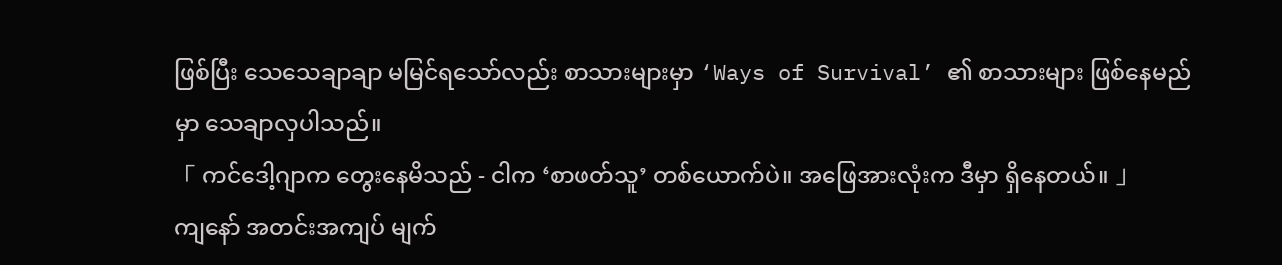ဖြစ်ပြီး သေသေချာချာ မမြင်ရသော်လည်း စာသားများမှာ ‘Ways of Survival’ ၏ စာသားများ ဖြစ်နေမည်မှာ သေချာလှပါသည်။
「 ကင်ဒေါ့ဂျာက တွေးနေမိသည် - ငါက ‘စာဖတ်သူ’ တစ်ယောက်ပဲ။ အဖြေအားလုံးက ဒီမှာ ရှိနေတယ်။ 」
ကျနော် အတင်းအကျပ် မျက်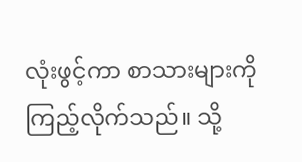လုံးဖွင့်ကာ စာသားများကို ကြည့်လိုက်သည်။ သို့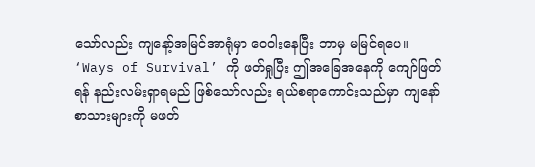သော်လည်း ကျနော့်အမြင်အာရုံမှာ ဝေဝါးနေပြီး ဘာမှ မမြင်ရပေ။ ‘Ways of Survival’ ကို ဖတ်ရှုပြီး ဤအခြေအနေကို ကျော်ဖြတ်ရန် နည်းလမ်းရှာရမည် ဖြစ်သော်လည်း ရယ်စရာကောင်းသည်မှာ ကျနော် စာသားများကို မဖတ်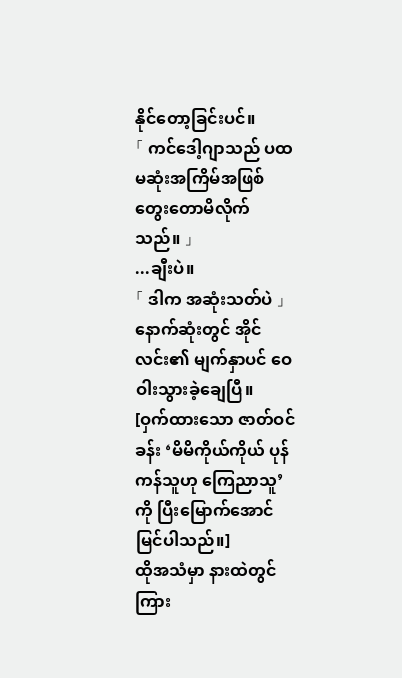နိုင်တော့ခြင်းပင်။
「 ကင်ဒေါ့ဂျာသည် ပထမဆုံးအကြိမ်အဖြစ် တွေးတောမိလိုက်သည်။ 」
...ချီးပဲ။
「 ဒါက အဆုံးသတ်ပဲ 」
နောက်ဆုံးတွင် အိုင်လင်း၏ မျက်နှာပင် ဝေဝါးသွားခဲ့ချေပြီ။
[ဝှက်ထားသော ဇာတ်ဝင်ခန်း ‘မိမိကိုယ်ကိုယ် ပုန်ကန်သူဟု ကြေညာသူ’ ကို ပြီးမြောက်အောင်မြင်ပါသည်။]
ထိုအသံမှာ နားထဲတွင် ကြား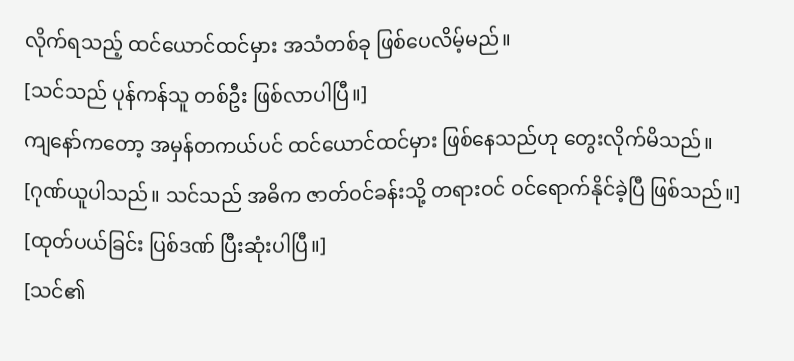လိုက်ရသည့် ထင်ယောင်ထင်မှား အသံတစ်ခု ဖြစ်ပေလိမ့်မည်။
[သင်သည် ပုန်ကန်သူ တစ်ဦး ဖြစ်လာပါပြီ။]
ကျနော်ကတော့ အမှန်တကယ်ပင် ထင်ယောင်ထင်မှား ဖြစ်နေသည်ဟု တွေးလိုက်မိသည်။
[ဂုဏ်ယူပါသည်။ သင်သည် အဓိက ဇာတ်ဝင်ခန်းသို့ တရားဝင် ဝင်ရောက်နိုင်ခဲ့ပြီ ဖြစ်သည်။]
[ထုတ်ပယ်ခြင်း ပြစ်ဒဏ် ပြီးဆုံးပါပြီ။]
[သင်၏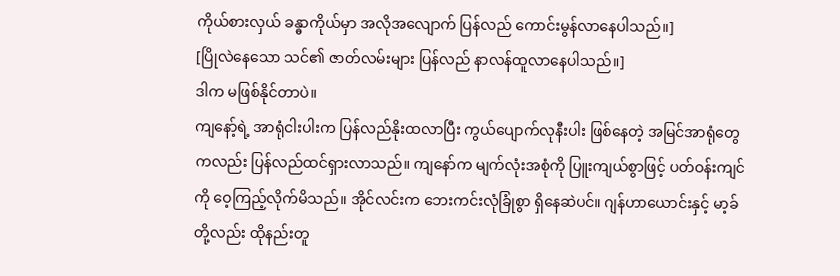ကိုယ်စားလှယ် ခန္ဓာကိုယ်မှာ အလိုအလျောက် ပြန်လည် ကောင်းမွန်လာနေပါသည်။]
[ပြိုလဲနေသော သင်၏ ဇာတ်လမ်းများ ပြန်လည် နာလန်ထူလာနေပါသည်။]
ဒါက မဖြစ်နိုင်တာပဲ။
ကျနော့်ရဲ့ အာရုံငါးပါးက ပြန်လည်နိုးထလာပြီး ကွယ်ပျောက်လုနီးပါး ဖြစ်နေတဲ့ အမြင်အာရုံတွေကလည်း ပြန်လည်ထင်ရှားလာသည်။ ကျနော်က မျက်လုံးအစုံကို ပြူးကျယ်စွာဖြင့် ပတ်ဝန်းကျင်ကို ဝေ့ကြည့်လိုက်မိသည်။ အိုင်လင်းက ဘေးကင်းလုံခြုံစွာ ရှိနေဆဲပင်။ ဂျန်ဟာယောင်းနှင့် မာ့ခ်တို့လည်း ထိုနည်းတူ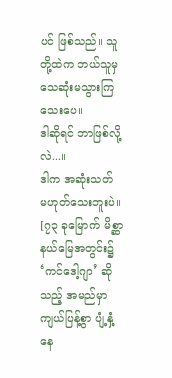ပင် ဖြစ်သည်။ သူတို့ထဲက ဘယ်သူမှ သေဆုံးမသွားကြသေးပေ။
ဒါဆိုရင် ဘာဖြစ်လို့လဲ...။
ဒါက အဆုံးသတ် မဟုတ်သေးဘူးပဲ။
[၇၃ ခုမြောက် မိစ္ဆာနယ်မြေအတွင်း၌ ‘ကင်ဒေါ့ဂျာ’ ဆိုသည့် အမည်မှာ ကျယ်ပြန့်စွာ ပျံ့နှံ့နေ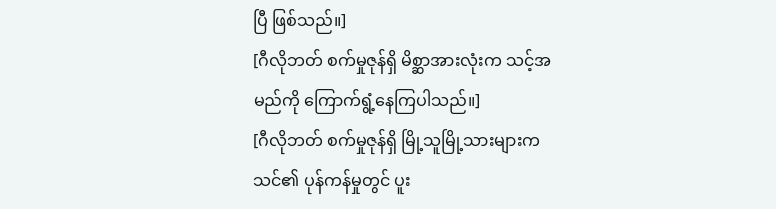ပြီ ဖြစ်သည်။]
[ဂီလိုဘတ် စက်မှုဇုန်ရှိ မိစ္ဆာအားလုံးက သင့်အမည်ကို ကြောက်ရွံ့နေကြပါသည်။]
[ဂီလိုဘတ် စက်မှုဇုန်ရှိ မြို့သူမြို့သားများက သင်၏ ပုန်ကန်မှုတွင် ပူး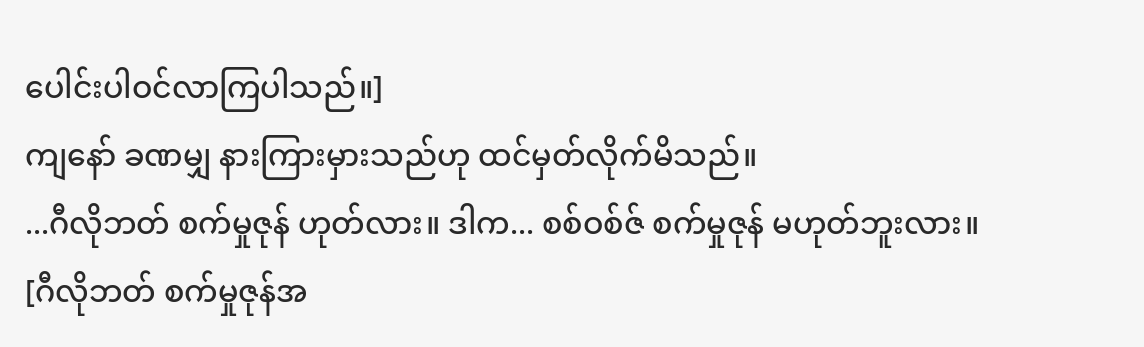ပေါင်းပါဝင်လာကြပါသည်။]
ကျနော် ခဏမျှ နားကြားမှားသည်ဟု ထင်မှတ်လိုက်မိသည်။
...ဂီလိုဘတ် စက်မှုဇုန် ဟုတ်လား။ ဒါက... စစ်ဝစ်ဇ် စက်မှုဇုန် မဟုတ်ဘူးလား။
[ဂီလိုဘတ် စက်မှုဇုန်အ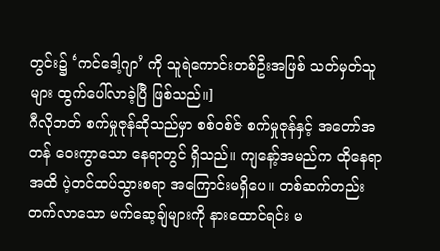တွင်း၌ ‘ကင်ဒေါ့ဂျာ’ ကို သူရဲကောင်းတစ်ဦးအဖြစ် သတ်မှတ်သူများ ထွက်ပေါ်လာခဲ့ပြီ ဖြစ်သည်။]
ဂီလိုဘတ် စက်မှုဇုန်ဆိုသည်မှာ စစ်ဝစ်ဇ် စက်မှုဇုန်နှင့် အတော်အတန် ဝေးကွာသော နေရာတွင် ရှိသည်။ ကျနော့်အမည်က ထိုနေရာအထိ ပဲ့တင်ထပ်သွားစရာ အကြောင်းမရှိပေ။ တစ်ဆက်တည်း တက်လာသော မက်ဆေ့ချ်များကို နားထောင်ရင်း မ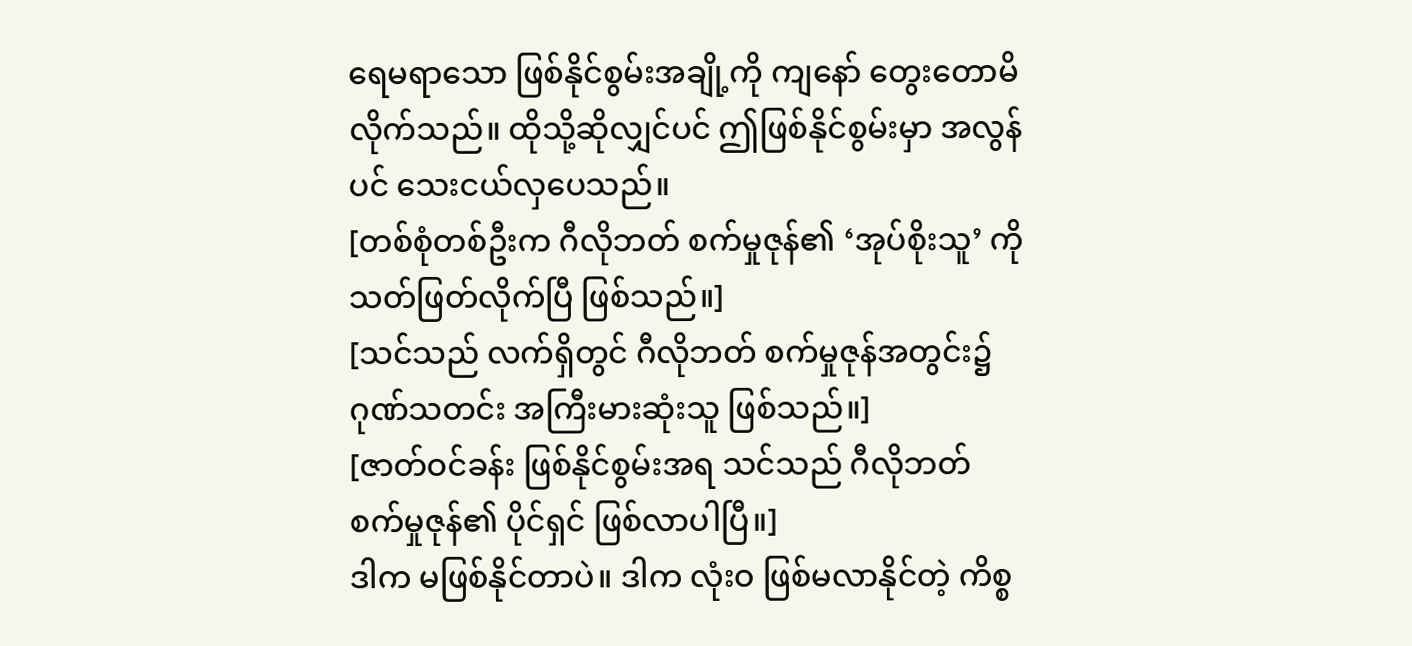ရေမရာသော ဖြစ်နိုင်စွမ်းအချို့ကို ကျနော် တွေးတောမိလိုက်သည်။ ထိုသို့ဆိုလျှင်ပင် ဤဖြစ်နိုင်စွမ်းမှာ အလွန်ပင် သေးငယ်လှပေသည်။
[တစ်စုံတစ်ဦးက ဂီလိုဘတ် စက်မှုဇုန်၏ ‘အုပ်စိုးသူ’ ကို သတ်ဖြတ်လိုက်ပြီ ဖြစ်သည်။]
[သင်သည် လက်ရှိတွင် ဂီလိုဘတ် စက်မှုဇုန်အတွင်း၌ ဂုဏ်သတင်း အကြီးမားဆုံးသူ ဖြစ်သည်။]
[ဇာတ်ဝင်ခန်း ဖြစ်နိုင်စွမ်းအရ သင်သည် ဂီလိုဘတ် စက်မှုဇုန်၏ ပိုင်ရှင် ဖြစ်လာပါပြီ။]
ဒါက မဖြစ်နိုင်တာပဲ။ ဒါက လုံးဝ ဖြစ်မလာနိုင်တဲ့ ကိစ္စ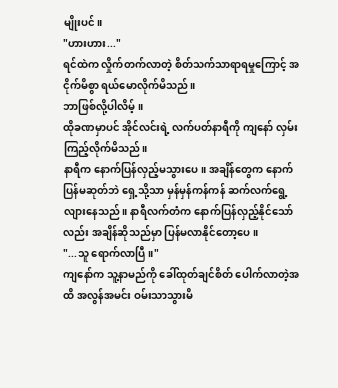မျိုးပင်။
"ဟားဟား..."
ရင်ထဲက လှိုက်တက်လာတဲ့ စိတ်သက်သာရာရမှုကြောင့် အငိုက်မိစွာ ရယ်မောလိုက်မိသည်။
ဘာဖြစ်လို့ပါလိမ့်။
ထိုခဏမှာပင် အိုင်လင်းရဲ့ လက်ပတ်နာရီကို ကျနော် လှမ်းကြည့်လိုက်မိသည်။
နာရီက နောက်ပြန်လှည့်မသွားပေ။ အချိန်တွေက နောက်ပြန်မဆုတ်ဘဲ ရှေ့သို့သာ မှန်မှန်ကန်ကန် ဆက်လက်ရွေ့လျားနေသည်။ နာရီလက်တံက နောက်ပြန်လှည့်နိုင်သော်လည်း အချိန်ဆိုသည်မှာ ပြန်မလာနိုင်တော့ပေ။
"...သူ ရောက်လာပြီ။"
ကျနော်က သူ့နာမည်ကို ခေါ်ထုတ်ချင်စိတ် ပေါက်လာတဲ့အထိ အလွန်အမင်း ဝမ်းသာသွားမိ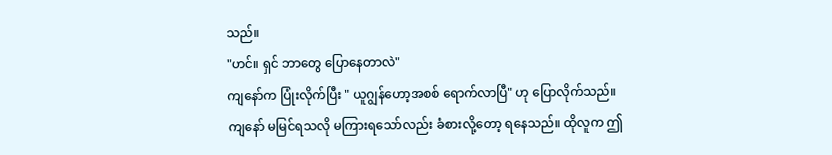သည်။
"ဟင်။ ရှင် ဘာတွေ ပြောနေတာလဲ"
ကျနော်က ပြုံးလိုက်ပြီး " ယူဂျွန်ဟော့အစစ် ရောက်လာပြီ" ဟု ပြောလိုက်သည်။
ကျနော် မမြင်ရသလို မကြားရသော်လည်း ခံစားလို့တော့ ရနေသည်။ ထိုလူက ဤ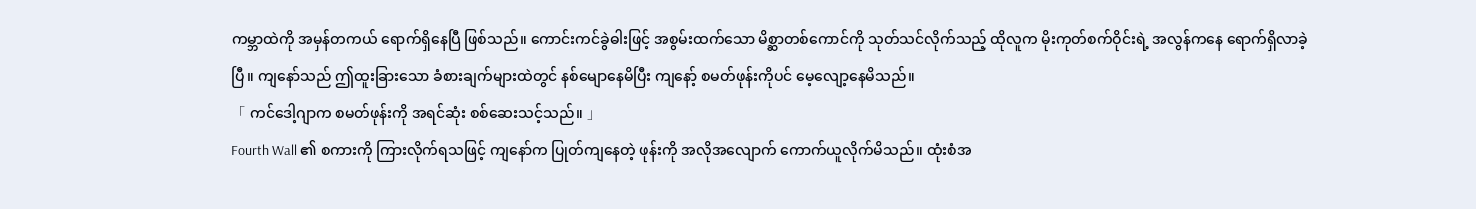ကမ္ဘာထဲကို အမှန်တကယ် ရောက်ရှိနေပြီ ဖြစ်သည်။ ကောင်းကင်ခွဲဓါးဖြင့် အစွမ်းထက်သော မိစ္ဆာတစ်ကောင်ကို သုတ်သင်လိုက်သည့် ထိုလူက မိုးကုတ်စက်ဝိုင်းရဲ့ အလွန်ကနေ ရောက်ရှိလာခဲ့ပြီ။ ကျနော်သည် ဤထူးခြားသော ခံစားချက်များထဲတွင် နစ်မျောနေမိပြီး ကျနော့် စမတ်ဖုန်းကိုပင် မေ့လျော့နေမိသည်။
「 ကင်ဒေါ့ဂျာက စမတ်ဖုန်းကို အရင်ဆုံး စစ်ဆေးသင့်သည်။ 」
Fourth Wall ၏ စကားကို ကြားလိုက်ရသဖြင့် ကျနော်က ပြုတ်ကျနေတဲ့ ဖုန်းကို အလိုအလျောက် ကောက်ယူလိုက်မိသည်။ ထုံးစံအ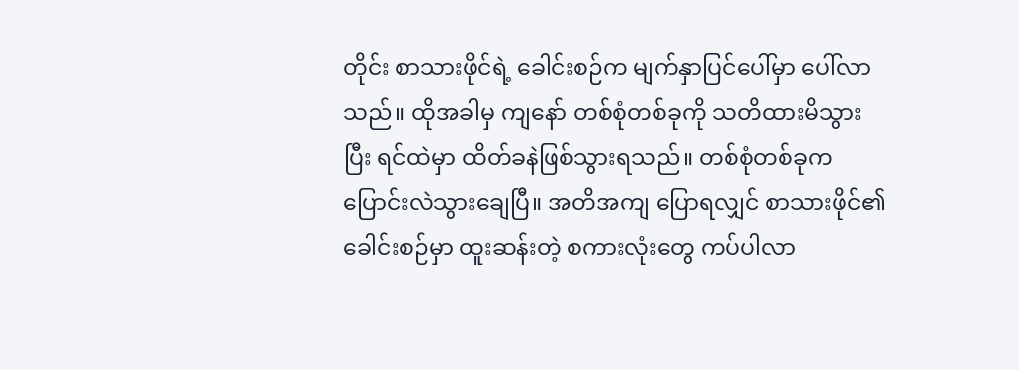တိုင်း စာသားဖိုင်ရဲ့ ခေါင်းစဉ်က မျက်နှာပြင်ပေါ်မှာ ပေါ်လာသည်။ ထိုအခါမှ ကျနော် တစ်စုံတစ်ခုကို သတိထားမိသွားပြီး ရင်ထဲမှာ ထိတ်ခနဲဖြစ်သွားရသည်။ တစ်စုံတစ်ခုက ပြောင်းလဲသွားချေပြီ။ အတိအကျ ပြောရလျှင် စာသားဖိုင်၏ ခေါင်းစဉ်မှာ ထူးဆန်းတဲ့ စကားလုံးတွေ ကပ်ပါလာ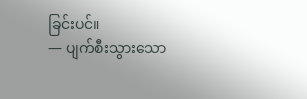ခြင်းပင်။
— ပျက်စီးသွားသော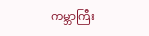ကမ္ဘာကြီး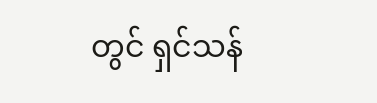တွင် ရှင်သန်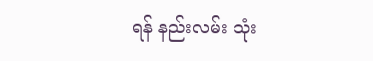ရန် နည်းလမ်း သုံး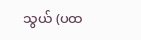သွယ် (ပထ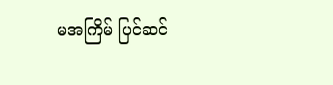မအကြိမ် ပြင်ဆင်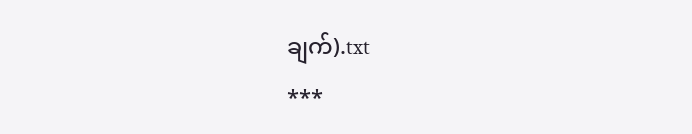ချက်).txt
***